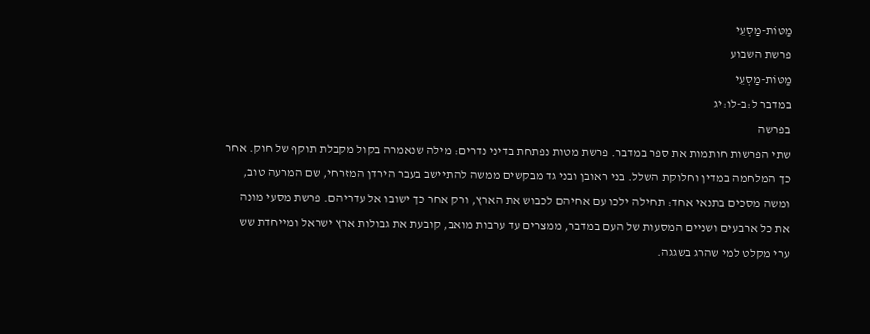מַטּוֹת-מַסְעֵי
פרשת השבוע
מַטּוֹת-מַסְעֵי
במדבר ל:ב-לו:יג
בפרשה
שתי הפרשות חותמות את ספר במדבר. פרשת מטות נפתחת בדיני נדרים: מילה שנאמרה בקול מקבלת תוקף של חוק. אחר כך המלחמה במדין וחלוקת השלל. בני ראובן ובני גד מבקשים ממשה להתיישב בעבר הירדן המזרחי, שם המרעה טוב, ומשה מסכים בתנאי אחד: תחילה ילכו עם אחיהם לכבוש את הארץ, ורק אחר כך ישובו אל עדריהם. פרשת מסעי מונה את כל ארבעים ושניים המסעות של העם במדבר, ממצרים עד ערבות מואב, קובעת את גבולות ארץ ישראל ומייחדת שש ערי מקלט למי שהרג בשגגה.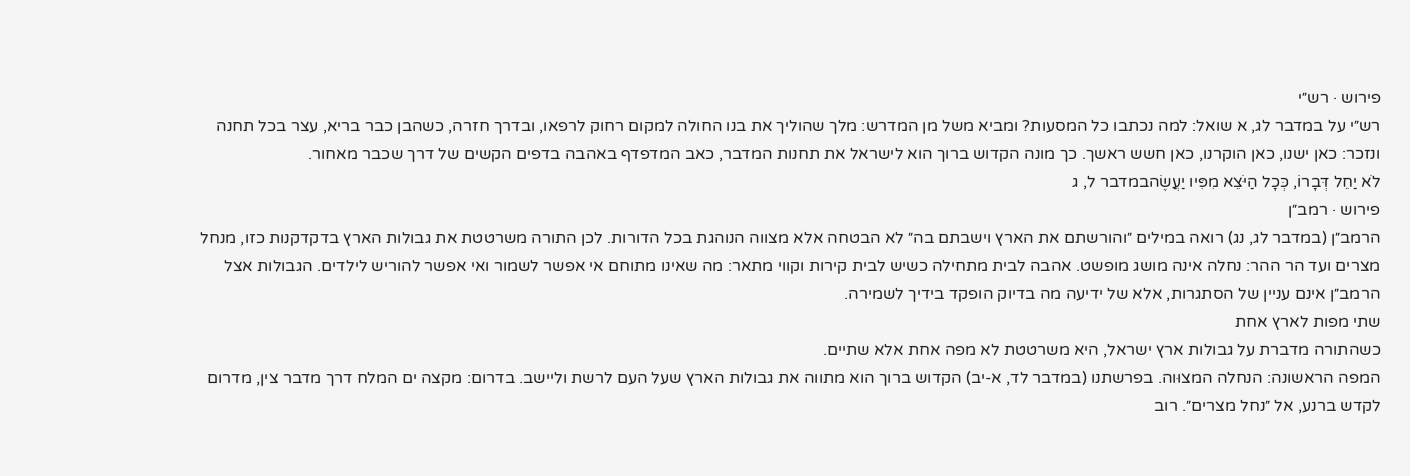פירוש · רש״י
רש״י על במדבר לג, א שואל: למה נכתבו כל המסעות? ומביא משל מן המדרש: מלך שהוליך את בנו החולה למקום רחוק לרפאו, ובדרך חזרה, כשהבן כבר בריא, עצר בכל תחנה ונזכר: כאן ישנו, כאן הוקרנו, כאן חשש ראשך. כך מונה הקדוש ברוך הוא לישראל את תחנות המדבר, כאב המדפדף באהבה בדפים הקשים של דרך שכבר מאחור.
לֹא יַחֵל דְּבָרוֹ, כְּכָל הַיֹּצֵא מִפִּיו יַעֲשֶׂהבמדבר ל, ג
פירוש · רמב״ן
הרמב״ן (במדבר לג, נג) רואה במילים ״והורשתם את הארץ וישבתם בה״ לא הבטחה אלא מצווה הנוהגת בכל הדורות. לכן התורה משרטטת את גבולות הארץ בדקדקנות כזו, מנחל מצרים ועד הר ההר: נחלה אינה מושג מופשט. אהבה לבית מתחילה כשיש לבית קירות וקווי מתאר: מה שאינו מתוחם אי אפשר לשמור ואי אפשר להוריש לילדים. הגבולות אצל הרמב״ן אינם עניין של הסתגרות, אלא של ידיעה מה בדיוק הופקד בידיך לשמירה.
שתי מפות לארץ אחת
כשהתורה מדברת על גבולות ארץ ישראל, היא משרטטת לא מפה אחת אלא שתיים.
המפה הראשונה: הנחלה המצוּוה. בפרשתנו (במדבר לד, א-יב) הקדוש ברוך הוא מתווה את גבולות הארץ שעל העם לרשת וליישב. בדרום: מקצה ים המלח דרך מדבר צין, מדרום לקדש ברנע, אל ״נחל מצרים״. רוב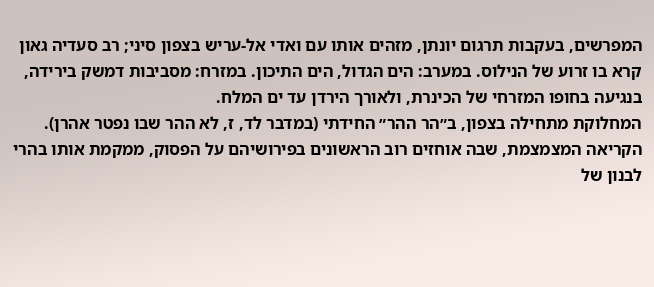המפרשים, בעקבות תרגום יונתן, מזהים אותו עם ואדי אל-עריש בצפון סיני; רב סעדיה גאון קרא בו זרוע של הנילוס. במערב: הים הגדול, הים התיכון. במזרח: מסביבות דמשק בירידה, בנגיעה בחופו המזרחי של הכינרת, ולאורך הירדן עד ים המלח.
המחלוקת מתחילה בצפון, ב״הר ההר״ החידתי (במדבר לד, ז, לא ההר שבו נפטר אהרן). הקריאה המצמצמת, שבה אוחזים רוב הראשונים בפירושיהם על הפסוק, ממקמת אותו בהרי לבנון של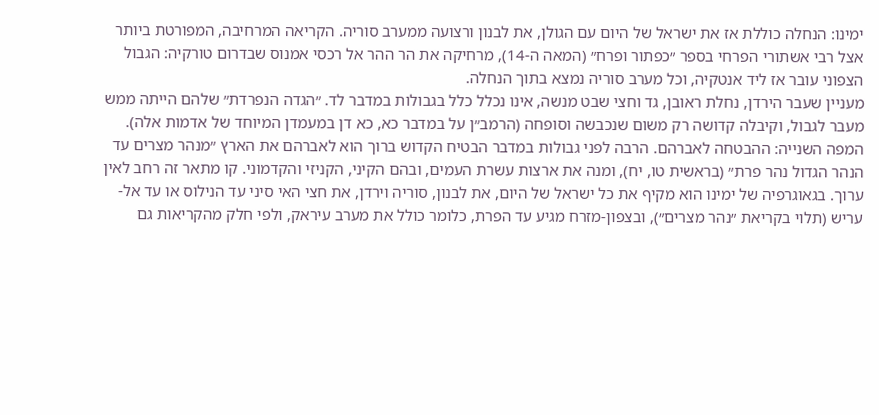ימינו: הנחלה כוללת אז את ישראל של היום עם הגולן, את לבנון ורצועה ממערב סוריה. הקריאה המרחיבה, המפורטת ביותר אצל רבי אשתורי הפרחי בספר ״כפתור ופרח״ (המאה ה-14), מרחיקה את הר ההר אל רכסי אמנוס שבדרום טורקיה: הגבול הצפוני עובר אז ליד אנטקיה, וכל מערב סוריה נמצא בתוך הנחלה.
מעניין שעבר הירדן, נחלת ראובן, גד וחצי שבט מנשה, אינו נכלל כלל בגבולות במדבר לד. ״הגדה הנפרדת״ שלהם הייתה ממש מעבר לגבול, וקיבלה קדושה רק משום שנכבשה וסופחה (הרמב״ן על במדבר כא, כא דן במעמדן המיוחד של אדמות אלה).
המפה השנייה: ההבטחה לאברהם. הרבה לפני גבולות במדבר הבטיח הקדוש ברוך הוא לאברהם את הארץ ״מנהר מצרים עד הנהר הגדול נהר פרת״ (בראשית טו, יח), ומנה את ארצות עשרת העמים, ובהם הקיני, הקניזי והקדמוני. קו מתאר זה רחב לאין ערוך. בגאוגרפיה של ימינו הוא מקיף את כל ישראל של היום, את לבנון, סוריה וירדן, את חצי האי סיני עד הנילוס או עד אל-עריש (תלוי בקריאת ״נהר מצרים״), ובצפון-מזרח מגיע עד הפרת, כלומר כולל את מערב עיראק, ולפי חלק מהקריאות גם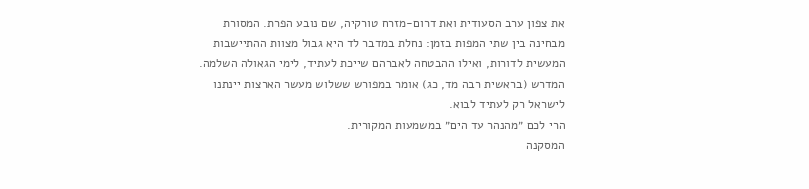את צפון ערב הסעודית ואת דרום-מזרח טורקיה, שם נובע הפרת. המסורת מבחינה בין שתי המפות בזמן: נחלת במדבר לד היא גבול מצוות ההתיישבות המעשית לדורות, ואילו ההבטחה לאברהם שייכת לעתיד, לימי הגאולה השלמה. המדרש (בראשית רבה מד, כג) אומר במפורש ששלוש מעשר הארצות יינתנו לישראל רק לעתיד לבוא.
הרי לכם ״מהנהר עד הים״ במשמעות המקורית.
המסקנה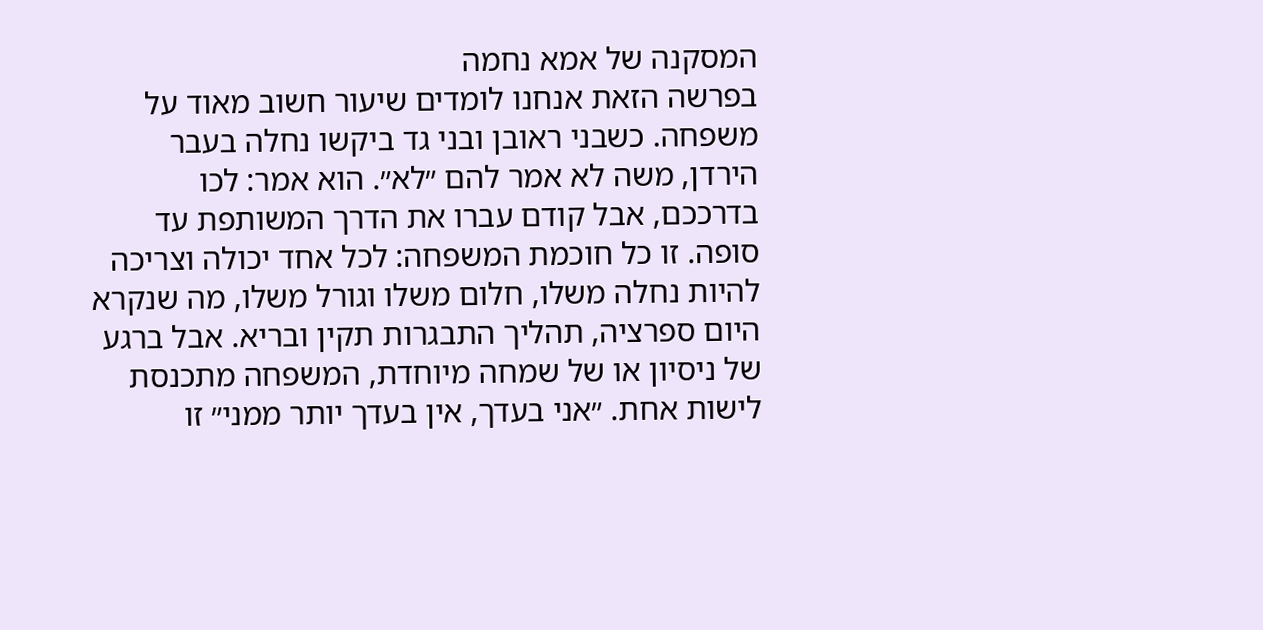המסקנה של אמא נחמה
בפרשה הזאת אנחנו לומדים שיעור חשוב מאוד על משפחה. כשבני ראובן ובני גד ביקשו נחלה בעבר הירדן, משה לא אמר להם ״לא״. הוא אמר: לכו בדרככם, אבל קודם עברו את הדרך המשותפת עד סופה. זו כל חוכמת המשפחה: לכל אחד יכולה וצריכה להיות נחלה משלו, חלום משלו וגורל משלו, מה שנקרא היום ספרציה, תהליך התבגרות תקין ובריא. אבל ברגע של ניסיון או של שמחה מיוחדת, המשפחה מתכנסת לישות אחת. ״אני בעדך, אין בעדך יותר ממני״ זו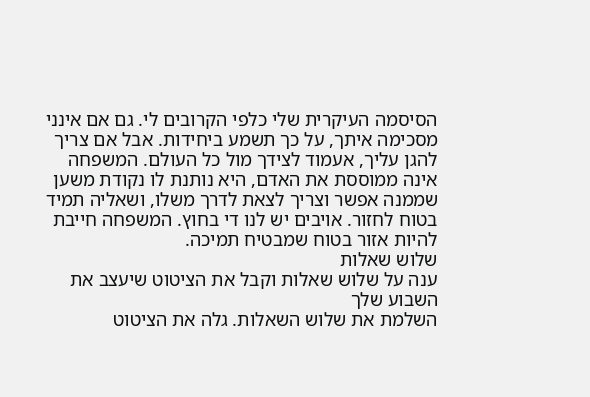הסיסמה העיקרית שלי כלפי הקרובים לי. גם אם אינני מסכימה איתך, על כך תשמע ביחידות. אבל אם צריך להגן עליך, אעמוד לצידך מול כל העולם. המשפחה אינה ממוססת את האדם, היא נותנת לו נקודת משען שממנה אפשר וצריך לצאת לדרך משלו, ושאליה תמיד בטוח לחזור. אויבים יש לנו די בחוץ. המשפחה חייבת להיות אזור בטוח שמבטיח תמיכה.
שלוש שאלות
ענה על שלוש שאלות וקבל את הציטוט שיעצב את השבוע שלך
השלמת את שלוש השאלות. גלה את הציטוט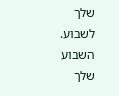שלך לשבוע.
השבוע שלך